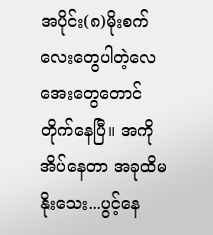အပိုင်း(၈)မိုးစက်လေးတွေပါတဲ့လေအေးတွေတောင်
တိုက်နေပြီ။ အကို အိပ်နေတာ အခုထိမနိုးသေး...ပွင့်နေ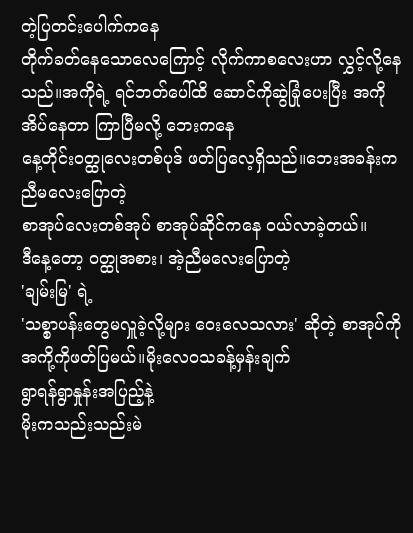တဲ့ပြတင်းပေါက်ကနေ
တိုက်ခတ်နေသောလေကြောင့် လိုက်ကာစလေးဟာ လွှင့်လို့နေသည်။အကိုရဲ့ ရင်ဘတ်ပေါ်ထိ ဆောင်ကိုဆွဲခြုံပေးပြီး အကိုအိပ်နေတာ ကြာပြီမလို့ ဘေးကနေ
နေ့တိုင်းဝတ္ထုလေးတစ်ပုဒ် ဖတ်ပြလေ့ရှိသည်။ဘေးအခန်းက ညီမလေးပြောတဲ့
စာအုပ်လေးတစ်အုပ် စာအုပ်ဆိုင်ကနေ ဝယ်လာခဲ့တယ်။
ဒီနေ့တော့ ဝတ္ထုအစား၊ အဲ့ညီမလေးပြောတဲ့
'ချမ်းမြ' ရဲ့
'သစ္စာပန်းတွေမလှူခဲ့လို့များ ဝေးလေသလား' ဆိုတဲ့ စာအုပ်ကို အကို့ကိုဖတ်ပြမယ်။မိုးလေဝသခန့်မှန်းချက်
ရွာရန်ရွာနှုန်းအပြည့်နဲ့
မိုးကသည်းသည်းမဲ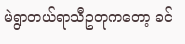မဲရွာတယ်ရာသီဥတုကတော့ ခင်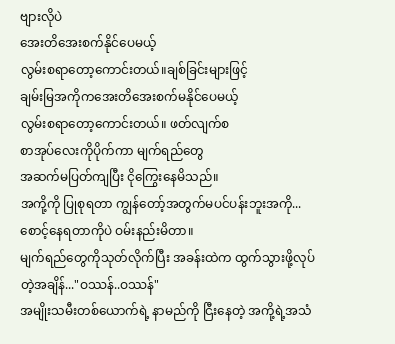ဗျားလိုပဲ
အေးတိအေးစက်နိုင်ပေမယ့်
လွမ်းစရာတော့ကောင်းတယ်။ချစ်ခြင်းများဖြင့်
ချမ်းမြအကိုကအေးတိအေးစက်မနိုင်ပေမယ့်
လွမ်းစရာတော့ကောင်းတယ်။ ဖတ်လျက်စ
စာအုပ်လေးကိုပိုက်ကာ မျက်ရည်တွေ
အဆက်မပြတ်ကျပြီး ငိုကြွေးနေမိသည်။
အကို့ကို ပြုစုရတာ ကျွန်တော့်အတွက်မပင်ပန်းဘူးအကို...စောင့်နေရတာကိုပဲ ဝမ်းနည်းမိတာ။
မျက်ရည်တွေကိုသုတ်လိုက်ပြီး အခန်းထဲက ထွက်သွားဖို့လုပ်တဲ့အချိန်..."ဝဿန်..ဝဿန်"
အမျိုးသမီးတစ်ယောက်ရဲ့ နာမည်ကို ငြီးနေတဲ့ အကို့ရဲ့အသံ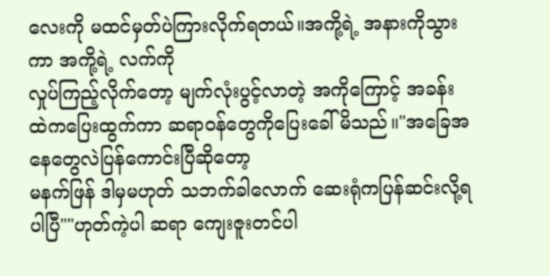လေးကို မထင်မှတ်ပဲကြားလိုက်ရတယ်။အကို့ရဲ့ အနားကိုသွားကာ အကို့ရဲ့ လက်ကို
လှုပ်ကြည့်လိုက်တော့ မျက်လုံးပွင့်လာတဲ့ အကိုကြောင့် အခန်းထဲကပြေးထွက်ကာ ဆရာဝန်တွေကိုပြေးခေါ်မိသည်။"အခြေအနေတွေလဲပြန်ကောင်းပြီဆိုတော့
မနက်ဖြန် ဒါမှမဟုတ် သဘက်ခါလောက် ဆေးရုံကပြန်ဆင်းလို့ရပါပြီ""ဟုတ်ကဲ့ပါ ဆရာ ကျေးဇူးတင်ပါ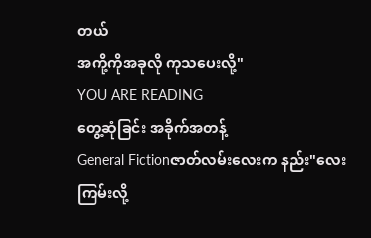တယ်
အကို့ကိုအခုလို ကုသပေးလို့"
YOU ARE READING
တွေ့ဆုံခြင်း အခိုက်အတန့်
General Fictionဇာတ်လမ်းလေးက နည်း"လေးကြမ်းလို့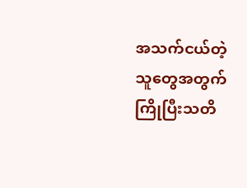အသက်ငယ်တဲ့သူတွေအတွက်ကြိုပြီးသတိ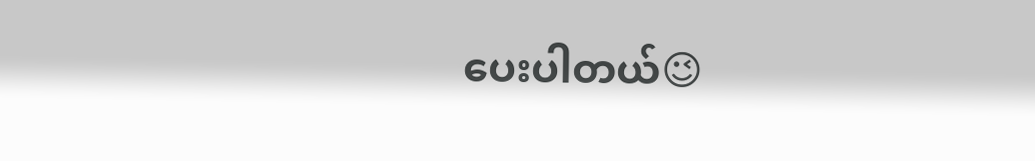ပေးပါတယ်😉